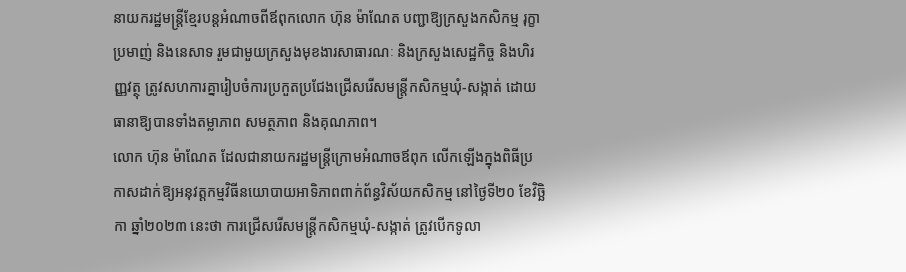នាយករដ្ឋមន្ត្រីខ្មែរបន្តអំណាចពីឪពុកលោក ហ៊ុន ម៉ាណែត បញ្ជាឱ្យក្រសួងកសិកម្ម រុក្ខាប្រមាញ់ និងនេសាទ រួមជាមួយក្រសួងមុខងារសាធារណៈ និងក្រសួងសេដ្ឋកិច្ច និងហិរញ្ញវត្ថុ ត្រូវសហការគ្នារៀបចំការប្រកួតប្រជែងជ្រើសរើសមន្ត្រីកសិកម្មឃុំ-សង្កាត់ ដោយធានាឱ្យបានទាំងតម្លាភាព សមត្ថភាព និងគុណភាព។
លោក ហ៊ុន ម៉ាណែត ដែលជានាយករដ្ឋមន្ត្រីក្រោមអំណាចឪពុក លើកឡើងក្នុងពិធីប្រកាសដាក់ឱ្យអនុវត្តកម្មវិធីនយោបាយអាទិភាពពាក់ព័ន្ធវិស័យកសិកម្ម នៅថ្ងៃទី២០ ខែវិច្ឆិកា ឆ្នាំ២០២៣ នេះថា ការជ្រើសរើសមន្ត្រីកសិកម្មឃុំ-សង្កាត់ ត្រូវបើកទូលា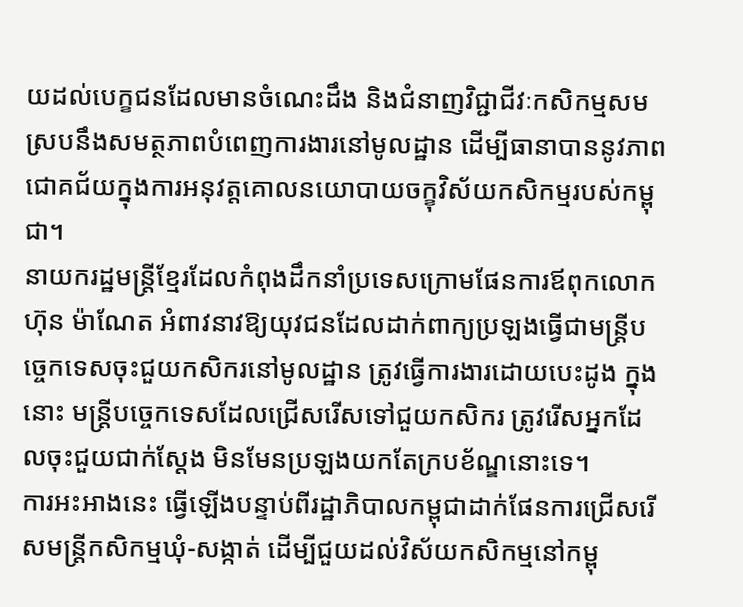យដល់បេក្ខជនដែលមានចំណេះដឹង និងជំនាញវិជ្ជាជីវៈកសិកម្មសមស្របនឹងសមត្ថភាពបំពេញការងារនៅមូលដ្ឋាន ដើម្បីធានាបាននូវភាពជោគជ័យក្នុងការអនុវត្តគោលនយោបាយចក្ខុវិស័យកសិកម្មរបស់កម្ពុជា។
នាយករដ្ឋមន្ត្រីខ្មែរដែលកំពុងដឹកនាំប្រទេសក្រោមផែនការឪពុកលោក ហ៊ុន ម៉ាណែត អំពាវនាវឱ្យយុវជនដែលដាក់ពាក្យប្រឡងធ្វើជាមន្ត្រីបច្ចេកទេសចុះជួយកសិករនៅមូលដ្ឋាន ត្រូវធ្វើការងារដោយបេះដូង ក្នុងនោះ មន្ត្រីបច្ចេកទេសដែលជ្រើសរើសទៅជួយកសិករ ត្រូវរើសអ្នកដែលចុះជួយជាក់ស្តែង មិនមែនប្រឡងយកតែក្របខ័ណ្ឌនោះទេ។
ការអះអាងនេះ ធ្វើឡើងបន្ទាប់ពីរដ្ឋាភិបាលកម្ពុជាដាក់ផែនការជ្រើសរើសមន្ត្រីកសិកម្មឃុំ-សង្កាត់ ដើម្បីជួយដល់វិស័យកសិកម្មនៅកម្ពុ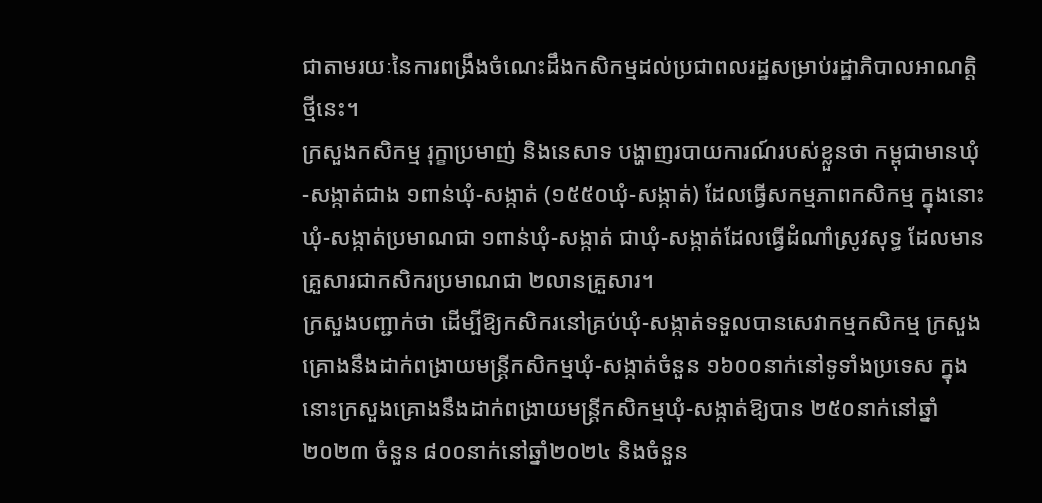ជាតាមរយៈនៃការពង្រឹងចំណេះដឹងកសិកម្មដល់ប្រជាពលរដ្ឋសម្រាប់រដ្ឋាភិបាលអាណត្តិថ្មីនេះ។
ក្រសួងកសិកម្ម រុក្ខាប្រមាញ់ និងនេសាទ បង្ហាញរបាយការណ៍របស់ខ្លួនថា កម្ពុជាមានឃុំ-សង្កាត់ជាង ១ពាន់ឃុំ-សង្កាត់ (១៥៥០ឃុំ-សង្កាត់) ដែលធ្វើសកម្មភាពកសិកម្ម ក្នុងនោះឃុំ-សង្កាត់ប្រមាណជា ១ពាន់ឃុំ-សង្កាត់ ជាឃុំ-សង្កាត់ដែលធ្វើដំណាំស្រូវសុទ្ធ ដែលមានគ្រួសារជាកសិករប្រមាណជា ២លានគ្រួសារ។
ក្រសួងបញ្ជាក់ថា ដើម្បីឱ្យកសិករនៅគ្រប់ឃុំ-សង្កាត់ទទួលបានសេវាកម្មកសិកម្ម ក្រសួងគ្រោងនឹងដាក់ពង្រាយមន្ត្រីកសិកម្មឃុំ-សង្កាត់ចំនួន ១៦០០នាក់នៅទូទាំងប្រទេស ក្នុងនោះក្រសួងគ្រោងនឹងដាក់ពង្រាយមន្ត្រីកសិកម្មឃុំ-សង្កាត់ឱ្យបាន ២៥០នាក់នៅឆ្នាំ២០២៣ ចំនួន ៨០០នាក់នៅឆ្នាំ២០២៤ និងចំនួន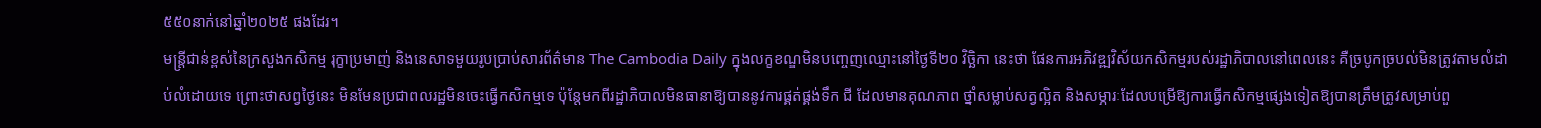៥៥០នាក់នៅឆ្នាំ២០២៥ ផងដែរ។
មន្ត្រីជាន់ខ្ពស់នៃក្រសួងកសិកម្ម រុក្ខាប្រមាញ់ និងនេសាទមួយរូបប្រាប់សារព័ត៌មាន The Cambodia Daily ក្នុងលក្ខខណ្ឌមិនបញ្ចេញឈ្មោះនៅថ្ងៃទី២០ វិច្ឆិកា នេះថា ផែនការអភិវឌ្ឍវិស័យកសិកម្មរបស់រដ្ឋាភិបាលនៅពេលនេះ គឺច្របូកច្របល់មិនត្រូវតាមលំដាប់លំដោយទេ ព្រោះថាសព្វថ្ងៃនេះ មិនមែនប្រជាពលរដ្ឋមិនចេះធ្វើកសិកម្មទេ ប៉ុន្តែមកពីរដ្ឋាភិបាលមិនធានាឱ្យបាននូវការផ្គត់ផ្គង់ទឹក ជី ដែលមានគុណភាព ថ្នាំសម្លាប់សត្វល្អិត និងសម្ភារៈដែលបម្រើឱ្យការធ្វើកសិកម្មផ្សេងទៀតឱ្យបានត្រឹមត្រូវសម្រាប់ពួ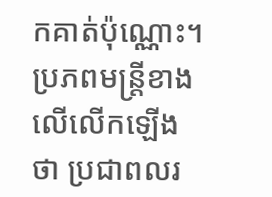កគាត់ប៉ុណ្ណោះ។
ប្រភពមន្ត្រីខាងលើលើកឡើងថា ប្រជាពលរ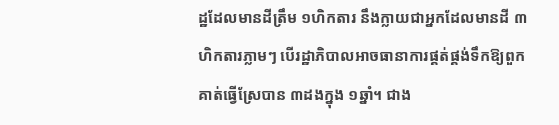ដ្ឋដែលមានដីត្រឹម ១ហិកតារ នឹងក្លាយជាអ្នកដែលមានដី ៣ហិកតារភ្លាមៗ បើរដ្ឋាភិបាលអាចធានាការផ្គត់ផ្គង់ទឹកឱ្យពួកគាត់ធ្វើស្រែបាន ៣ដងក្នុង ១ឆ្នាំ។ ជាង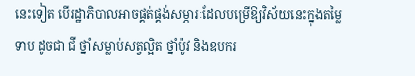នេះទៀត បើរដ្ឋាភិបាលអាចផ្គត់ផ្គង់សម្ភារៈដែលបម្រើឱ្យវិស័យនេះក្នុងតម្លៃទាប ដូចជា ជី ថ្នាំសម្លាប់សត្វល្អិត ថ្នាំប៉ូវ និងឧបករ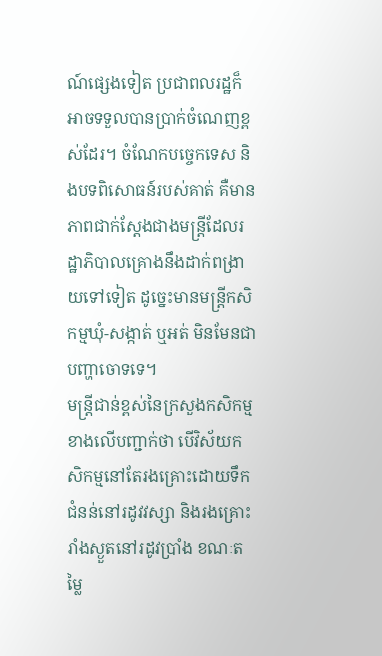ណ៍ផ្សេងទៀត ប្រជាពលរដ្ឋក៏អាចទទួលបានប្រាក់ចំណេញខ្ពស់ដែរ។ ចំណែកបច្ចេកទេស និងបទពិសោធន៍របស់គាត់ គឺមានភាពជាក់ស្តែងជាងមន្ត្រីដែលរដ្ឋាភិបាលគ្រោងនឹងដាក់ពង្រាយទៅទៀត ដូច្នេះមានមន្ត្រីកសិកម្មឃុំ-សង្កាត់ ឬអត់ មិនមែនជាបញ្ហាចោទទេ។
មន្ត្រីជាន់ខ្ពស់នៃក្រសួងកសិកម្មខាងលើបញ្ជាក់ថា បើវិស័យកសិកម្មនៅតែរងគ្រោះដោយទឹកជំនន់នៅរដូវវស្សា និងរងគ្រោះរាំងស្ងួតនៅរដូវប្រាំង ខណៈតម្លៃ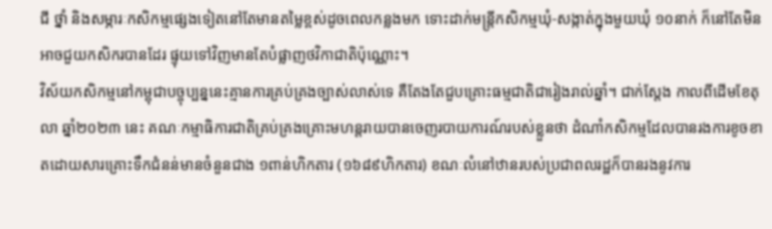ជី ថ្នាំ និងសម្ភារៈកសិកម្មផ្សេងទៀតនៅតែមានតម្លៃខ្ពស់ដូចពេលកន្លងមក ទោះដាក់មន្ត្រីកសិកម្មឃុំ-សង្កាត់ក្នុងមួយឃុំ ១០នាក់ ក៏នៅតែមិនអាចជួយកសិករបានដែរ ផ្ទុយទៅវិញមានតែបំផ្លាញថវិកាជាតិប៉ុណ្ណោះ។
វិស័យកសិកម្មនៅកម្ពុជាបច្ចុប្បន្ននេះគ្មានការគ្រប់គ្រងច្បាស់លាស់ទេ គឺតែងតែជួបគ្រោះធម្មជាតិជារៀងរាល់ឆ្នាំ។ ជាក់ស្តែង កាលពីដើមខែតុលា ឆ្នាំ២០២៣ នេះ គណៈកម្មាធិការជាតិគ្រប់គ្រងគ្រោះមហន្តរាយបានចេញរបាយការណ៍របស់ខ្លួនថា ដំណាំកសិកម្មដែលបានរងការខូចខាតដោយសារគ្រោះទឹកជំនន់មានចំនួនជាង ១ពាន់ហិកតារ (១៦៨៩ហិកតារ) ខណៈលំនៅឋានរបស់ប្រជាពលរដ្ឋក៏បានរងនូវការ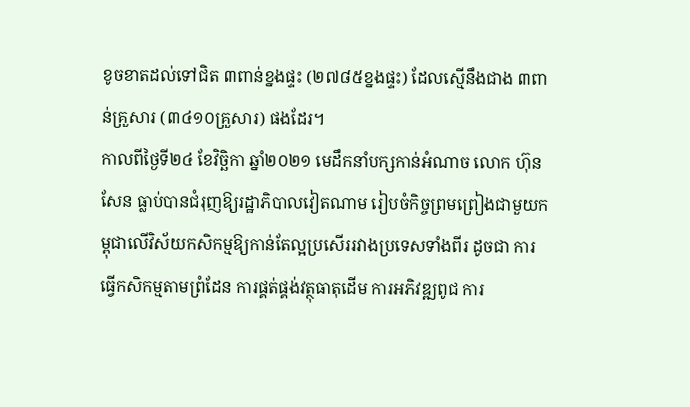ខូចខាតដល់ទៅជិត ៣ពាន់ខ្នងផ្ទះ (២៧៨៥ខ្នងផ្ទះ) ដែលស្មើនឹងជាង ៣ពាន់គ្រួសារ (៣៤១០គ្រួសារ) ផងដែរ។
កាលពីថ្ងៃទី២៤ ខែវិច្ឆិកា ឆ្នាំ២០២១ មេដឹកនាំបក្សកាន់អំណាច លោក ហ៊ុន សែន ធ្លាប់បានជំរុញឱ្យរដ្ឋាភិបាលវៀតណាម រៀបចំកិច្ចព្រមព្រៀងជាមួយកម្ពុជាលើវិស័យកសិកម្មឱ្យកាន់តែល្អប្រសើររវាងប្រទេសទាំងពីរ ដូចជា ការធ្វើកសិកម្មតាមព្រំដែន ការផ្គត់ផ្គង់វត្ថុធាតុដើម ការអភិវឌ្ឍពូជ ការ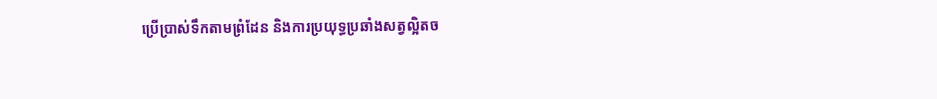ប្រើប្រាស់ទឹកតាមព្រំដែន និងការប្រយុទ្ធប្រឆាំងសត្វល្អិតច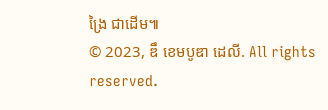ង្រៃ ជាដើម៕
© 2023, ឌឹ ខេមបូឌា ដេលី. All rights reserved.